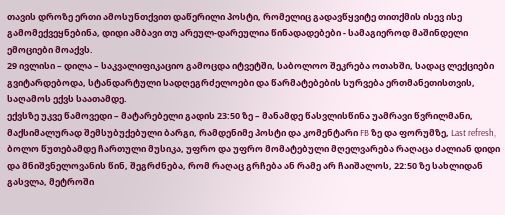თავის დროზე ერთი ამოსუნთქვით დაწერილი პოსტი, რომელიც გადავწყვიტე თითქმის ისევ ისე გამომექვეყნებინა, დიდი ამბავი თუ არეულ-დარეულია წინადადებები - სამაგიეროდ მაშინდელი ემოციები მოაქვს.
29 ივლისი – დილა – საკვალიფიკაციო გამოცდა იტვეტში, საბოლოო შეკრება ოთახში, სადაც ლექციები გვიტარდებოდა, სტანდარტული სადღეგრძელოები და წარმატებების სურვება ერთმანეთისთვის, საღამოს ექვს საათამდე.
ექვსზე უკვე წამოვედი – მატარებელი გადის 23:50 ზე – მანამდე წასვლისწინა უამრავი წვრილმანი, მაქსიმალურად შემსუბუქებული ბარგი, რამდენიმე პოსტი და კომენტარი FB ზე და ფორუმზე, Last refresh, ბოლო წუთებამდე ჩართული მუსიკა, უფრო და უფრო მომატებული მღელვარება რაღაცა ძალიან დიდი და მნიშვნელოვანის წინ, შეგრძნება, რომ რაღაც გრჩება ან რამე არ ჩაიშალოს, 22:50 ზე სახლიდან გასვლა, მეტროში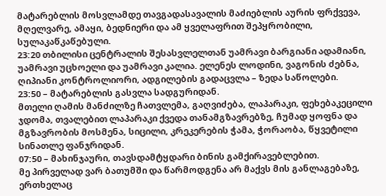მატარებლის მოსვლამდე თავგადასავალის მაძიებლის აურის ფრქვევა, მღელვარე, ამაყი, ბედნიერი და ამ ყველაფრით შეპყრობილი, სულაკაწკაწებული.
23:20 თბილისი ცენტრალის შესასვლელთან უამრავი ბარგიანი ადამიანი, უამრავი უცხოელი და უამრავი კალია. ელენეს ლოდინი, ვაგონის ძებნა, ღიპიანი კონტროლიორი, ადგილების გადაცვლა – ზედა საწოლები.
23:50 – მატარებლის გასვლა სადგურიდან.
მთელი ღამის მანძილზე ჩათვლემა, გაღვიძება, ლაპარაკი, ფეხებაკეცილი ჯდომა, თვალებით ლაპარაკი ქვედა თანამგზავრებზე, ჩუმად ყოფნა და მგზავრობის მოსმენა, სიცილი, კრეკერების ჭამა, ჭორაობა, წყვეტილი სინათლე ფანჯრიდან.
07:50 – მახინჯაური, თავსდამტყდარი ბინის გამქირავებლებით.
მე პირველად ვარ ბათუმში და წარმოდგენა არ მაქვს მის განლაგებაზე, ერთხელაც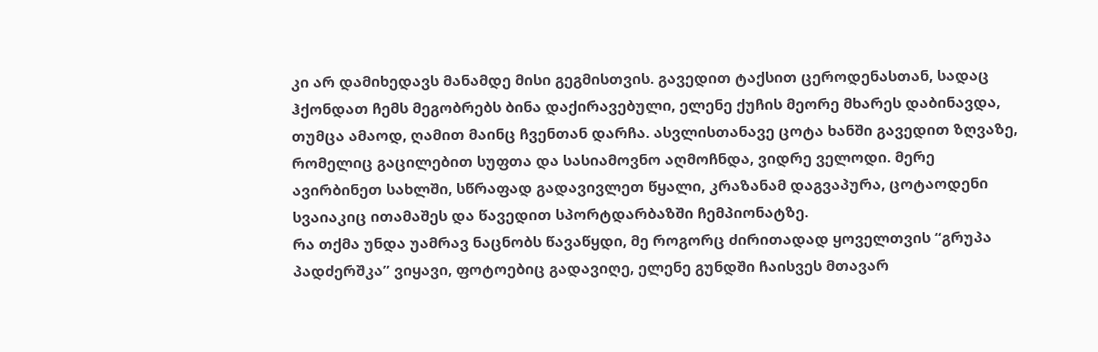კი არ დამიხედავს მანამდე მისი გეგმისთვის. გავედით ტაქსით ცეროდენასთან, სადაც ჰქონდათ ჩემს მეგობრებს ბინა დაქირავებული, ელენე ქუჩის მეორე მხარეს დაბინავდა, თუმცა ამაოდ, ღამით მაინც ჩვენთან დარჩა. ასვლისთანავე ცოტა ხანში გავედით ზღვაზე, რომელიც გაცილებით სუფთა და სასიამოვნო აღმოჩნდა, ვიდრე ველოდი. მერე ავირბინეთ სახლში, სწრაფად გადავივლეთ წყალი, კრაზანამ დაგვაპურა, ცოტაოდენი სვაიაკიც ითამაშეს და წავედით სპორტდარბაზში ჩემპიონატზე.
რა თქმა უნდა უამრავ ნაცნობს წავაწყდი, მე როგორც ძირითადად ყოველთვის “გრუპა პადძერშკა” ვიყავი, ფოტოებიც გადავიღე, ელენე გუნდში ჩაისვეს მთავარ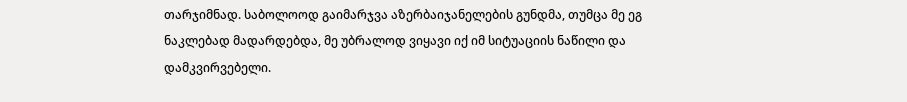თარჯიმნად. საბოლოოდ გაიმარჯვა აზერბაიჯანელების გუნდმა, თუმცა მე ეგ ნაკლებად მადარდებდა, მე უბრალოდ ვიყავი იქ იმ სიტუაციის ნაწილი და დამკვირვებელი.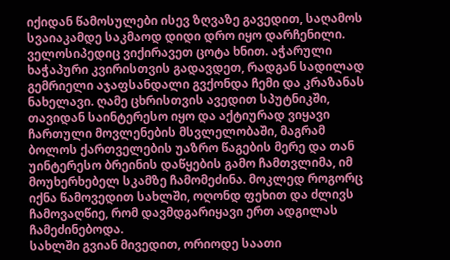იქიდან წამოსულები ისევ ზღვაზე გავედით, საღამოს სვაიაკამდე საკმაოდ დიდი დრო იყო დარჩენილი. ველოსიპედიც ვიქირავეთ ცოტა ხნით. აჭარული ხაჭაპური კვირისთვის გადავდეთ, რადგან სადილად გემრიელი აჯაფსანდალი გვქონდა ჩემი და კრაზანას ნახელავი. ღამე ცხრისთვის ავედით სპუტნიკში, თავიდან საინტერესო იყო და აქტიურად ვიყავი ჩართული მოვლენების მსვლელობაში, მაგრამ ბოლოს ქართველების უაზრო წაგების მერე და თან უინტერესო ბრეინის დაწყების გამო ჩამთვლიმა, იმ მოუხერხებელ სკამზე ჩამომეძინა. მოკლედ როგორც იქნა წამოვედით სახლში, ოღონდ ფეხით და ძლივს ჩამოვაღწიე, რომ დავმდგარიყავი ერთ ადგილას ჩამეძინებოდა.
სახლში გვიან მივედით, ორიოდე საათი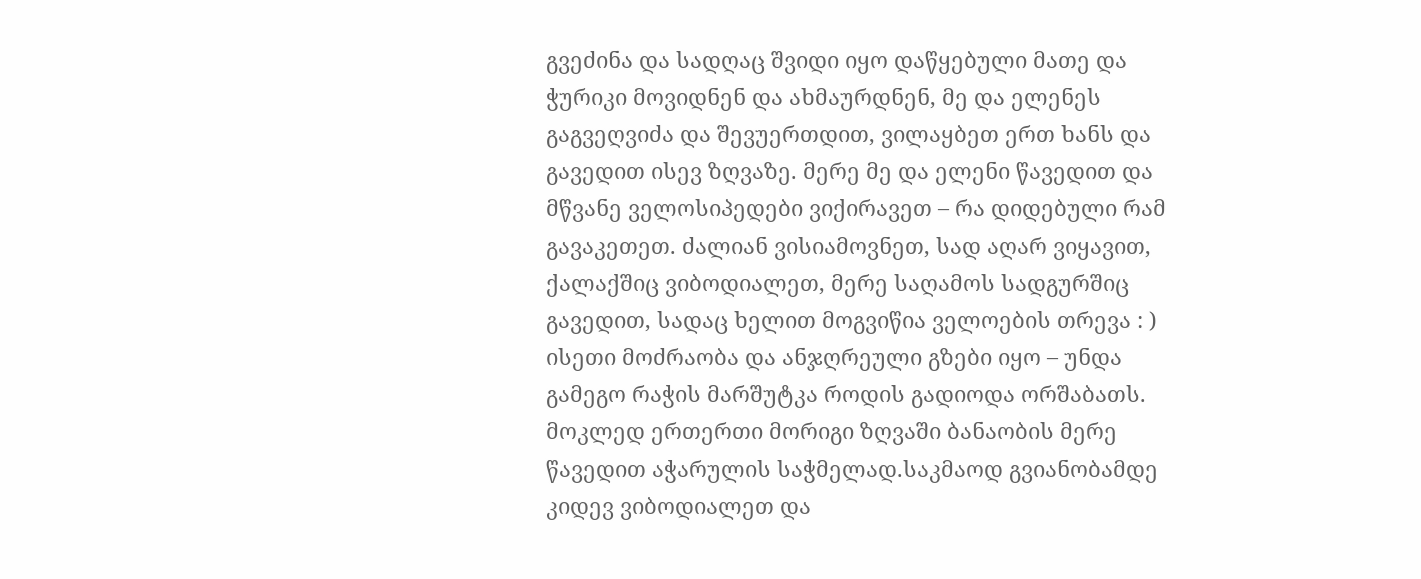გვეძინა და სადღაც შვიდი იყო დაწყებული მათე და ჭურიკი მოვიდნენ და ახმაურდნენ, მე და ელენეს გაგვეღვიძა და შევუერთდით, ვილაყბეთ ერთ ხანს და გავედით ისევ ზღვაზე. მერე მე და ელენი წავედით და მწვანე ველოსიპედები ვიქირავეთ – რა დიდებული რამ გავაკეთეთ. ძალიან ვისიამოვნეთ, სად აღარ ვიყავით, ქალაქშიც ვიბოდიალეთ, მერე საღამოს სადგურშიც გავედით, სადაც ხელით მოგვიწია ველოების თრევა : ) ისეთი მოძრაობა და ანჯღრეული გზები იყო – უნდა გამეგო რაჭის მარშუტკა როდის გადიოდა ორშაბათს.
მოკლედ ერთერთი მორიგი ზღვაში ბანაობის მერე წავედით აჭარულის საჭმელად.საკმაოდ გვიანობამდე კიდევ ვიბოდიალეთ და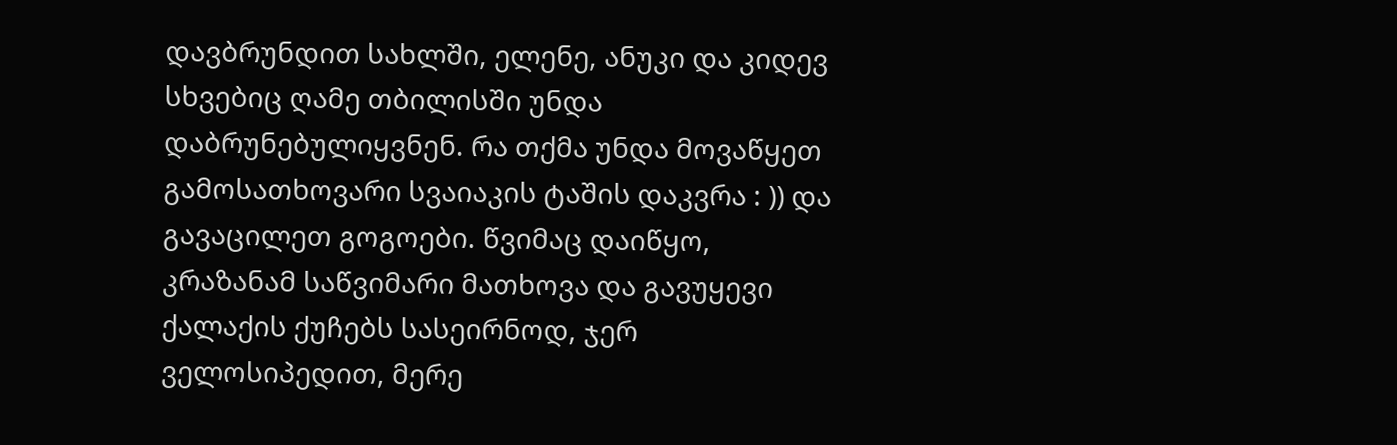დავბრუნდით სახლში, ელენე, ანუკი და კიდევ სხვებიც ღამე თბილისში უნდა დაბრუნებულიყვნენ. რა თქმა უნდა მოვაწყეთ გამოსათხოვარი სვაიაკის ტაშის დაკვრა : )) და გავაცილეთ გოგოები. წვიმაც დაიწყო, კრაზანამ საწვიმარი მათხოვა და გავუყევი ქალაქის ქუჩებს სასეირნოდ, ჯერ ველოსიპედით, მერე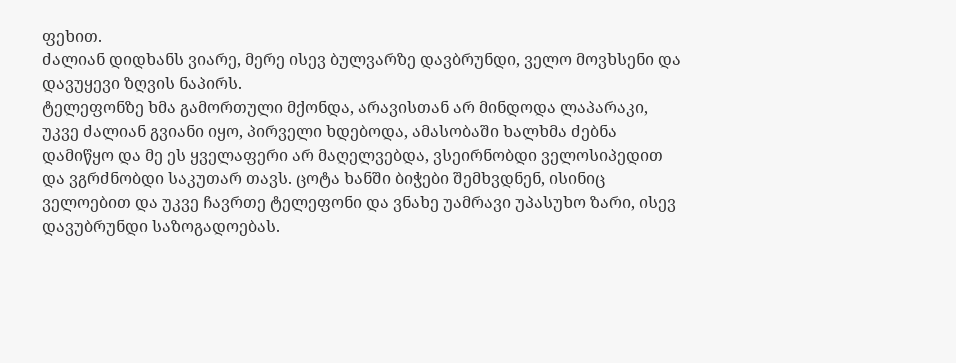ფეხით.
ძალიან დიდხანს ვიარე, მერე ისევ ბულვარზე დავბრუნდი, ველო მოვხსენი და დავუყევი ზღვის ნაპირს.
ტელეფონზე ხმა გამორთული მქონდა, არავისთან არ მინდოდა ლაპარაკი, უკვე ძალიან გვიანი იყო, პირველი ხდებოდა, ამასობაში ხალხმა ძებნა დამიწყო და მე ეს ყველაფერი არ მაღელვებდა, ვსეირნობდი ველოსიპედით და ვგრძნობდი საკუთარ თავს. ცოტა ხანში ბიჭები შემხვდნენ, ისინიც ველოებით და უკვე ჩავრთე ტელეფონი და ვნახე უამრავი უპასუხო ზარი, ისევ დავუბრუნდი საზოგადოებას.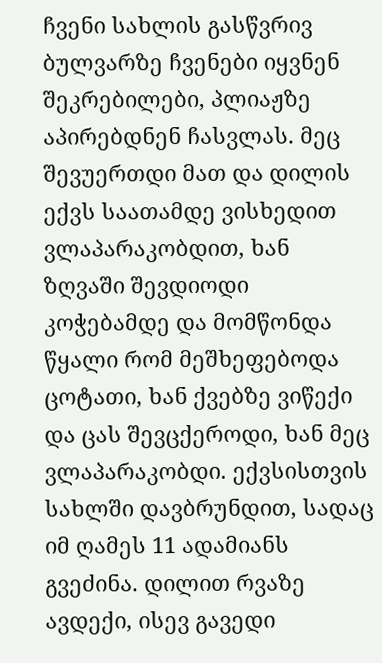ჩვენი სახლის გასწვრივ ბულვარზე ჩვენები იყვნენ შეკრებილები, პლიაჟზე აპირებდნენ ჩასვლას. მეც შევუერთდი მათ და დილის ექვს საათამდე ვისხედით ვლაპარაკობდით, ხან ზღვაში შევდიოდი კოჭებამდე და მომწონდა წყალი რომ მეშხეფებოდა ცოტათი, ხან ქვებზე ვიწექი და ცას შევცქეროდი, ხან მეც ვლაპარაკობდი. ექვსისთვის სახლში დავბრუნდით, სადაც იმ ღამეს 11 ადამიანს გვეძინა. დილით რვაზე ავდექი, ისევ გავედი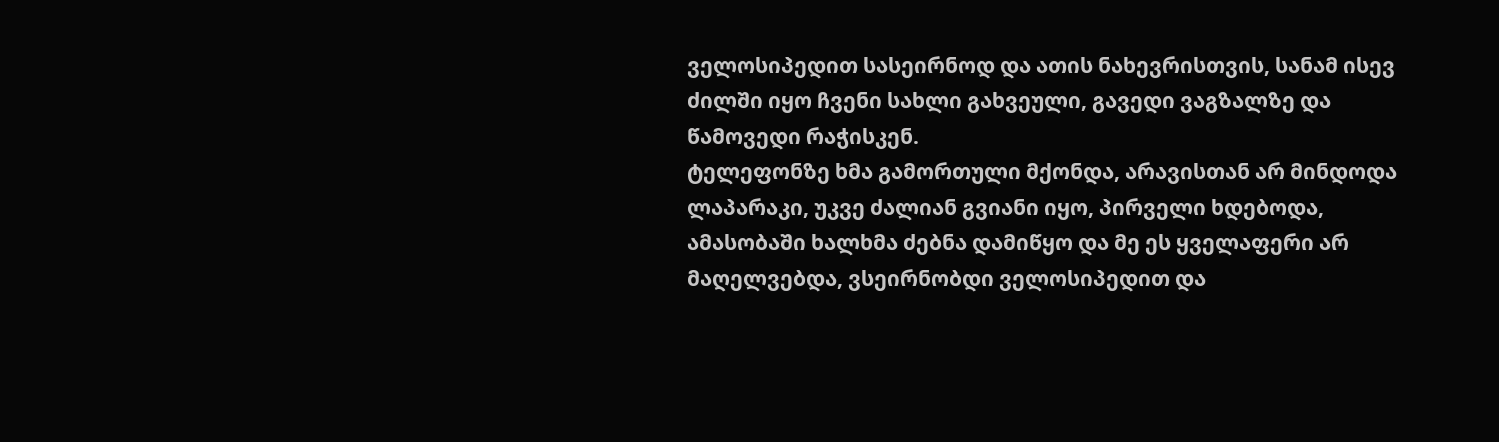ველოსიპედით სასეირნოდ და ათის ნახევრისთვის, სანამ ისევ ძილში იყო ჩვენი სახლი გახვეული, გავედი ვაგზალზე და წამოვედი რაჭისკენ.
ტელეფონზე ხმა გამორთული მქონდა, არავისთან არ მინდოდა ლაპარაკი, უკვე ძალიან გვიანი იყო, პირველი ხდებოდა, ამასობაში ხალხმა ძებნა დამიწყო და მე ეს ყველაფერი არ მაღელვებდა, ვსეირნობდი ველოსიპედით და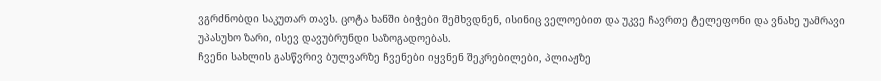ვგრძნობდი საკუთარ თავს. ცოტა ხანში ბიჭები შემხვდნენ, ისინიც ველოებით და უკვე ჩავრთე ტელეფონი და ვნახე უამრავი უპასუხო ზარი, ისევ დავუბრუნდი საზოგადოებას.
ჩვენი სახლის გასწვრივ ბულვარზე ჩვენები იყვნენ შეკრებილები, პლიაჟზე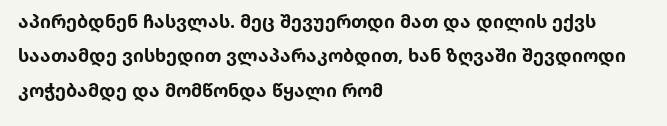აპირებდნენ ჩასვლას. მეც შევუერთდი მათ და დილის ექვს საათამდე ვისხედით ვლაპარაკობდით, ხან ზღვაში შევდიოდი კოჭებამდე და მომწონდა წყალი რომ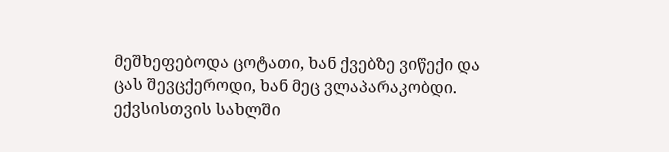მეშხეფებოდა ცოტათი, ხან ქვებზე ვიწექი და ცას შევცქეროდი, ხან მეც ვლაპარაკობდი. ექვსისთვის სახლში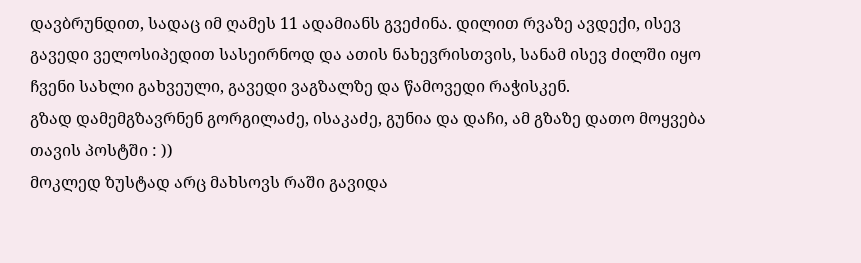დავბრუნდით, სადაც იმ ღამეს 11 ადამიანს გვეძინა. დილით რვაზე ავდექი, ისევ გავედი ველოსიპედით სასეირნოდ და ათის ნახევრისთვის, სანამ ისევ ძილში იყო ჩვენი სახლი გახვეული, გავედი ვაგზალზე და წამოვედი რაჭისკენ.
გზად დამემგზავრნენ გორგილაძე, ისაკაძე, გუნია და დაჩი, ამ გზაზე დათო მოყვება თავის პოსტში : ))
მოკლედ ზუსტად არც მახსოვს რაში გავიდა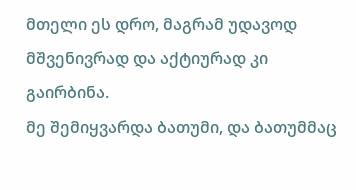მთელი ეს დრო, მაგრამ უდავოდ მშვენივრად და აქტიურად კი გაირბინა.
მე შემიყვარდა ბათუმი, და ბათუმმაც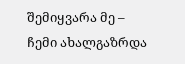შემიყვარა მე – ჩემი ახალგაზრდა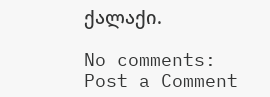ქალაქი.

No comments:
Post a Comment